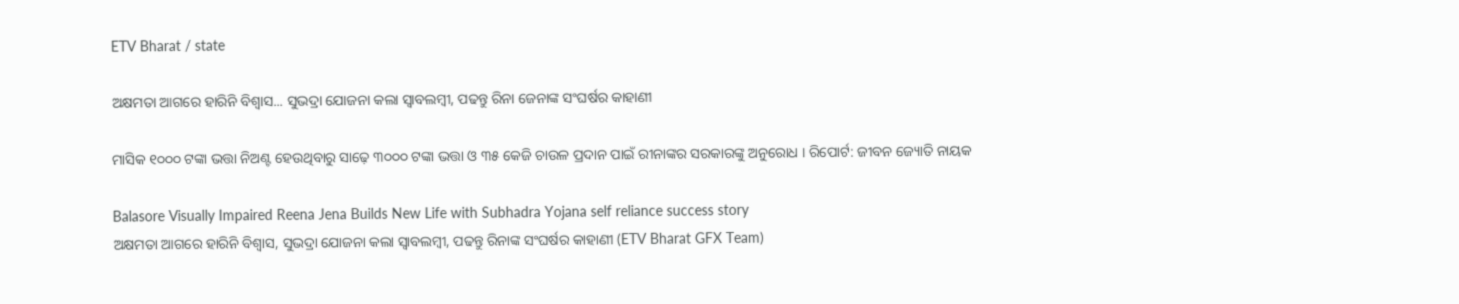ETV Bharat / state

ଅକ୍ଷମତା ଆଗରେ ହାରିନି ବିଶ୍ବାସ... ସୁଭଦ୍ରା ଯୋଜନା କଲା ସ୍ବାବଲମ୍ବୀ, ପଢନ୍ତୁ ରିନା ଜେନାଙ୍କ ସଂଘର୍ଷର କାହାଣୀ

ମାସିକ ୧୦୦୦ ଟଙ୍କା ଭତ୍ତା ନିଅଣ୍ଟ ହେଉଥିବାରୁ ସାଢ଼େ ୩୦୦୦ ଟଙ୍କା ଭତ୍ତା ଓ ୩୫ କେଜି ଚାଉଳ ପ୍ରଦାନ ପାଇଁ ରୀନାଙ୍କର ସରକାରଙ୍କୁ ଅନୁରୋଧ । ରିପୋର୍ଟ: ଜୀବନ ଜ୍ୟୋତି ନାୟକ

Balasore Visually Impaired Reena Jena Builds New Life with Subhadra Yojana self reliance success story
ଅକ୍ଷମତା ଆଗରେ ହାରିନି ବିଶ୍ବାସ, ସୁଭଦ୍ରା ଯୋଜନା କଲା ସ୍ବାବଲମ୍ବୀ, ପଢନ୍ତୁ ରିନାଙ୍କ ସଂଘର୍ଷର କାହାଣୀ (ETV Bharat GFX Team)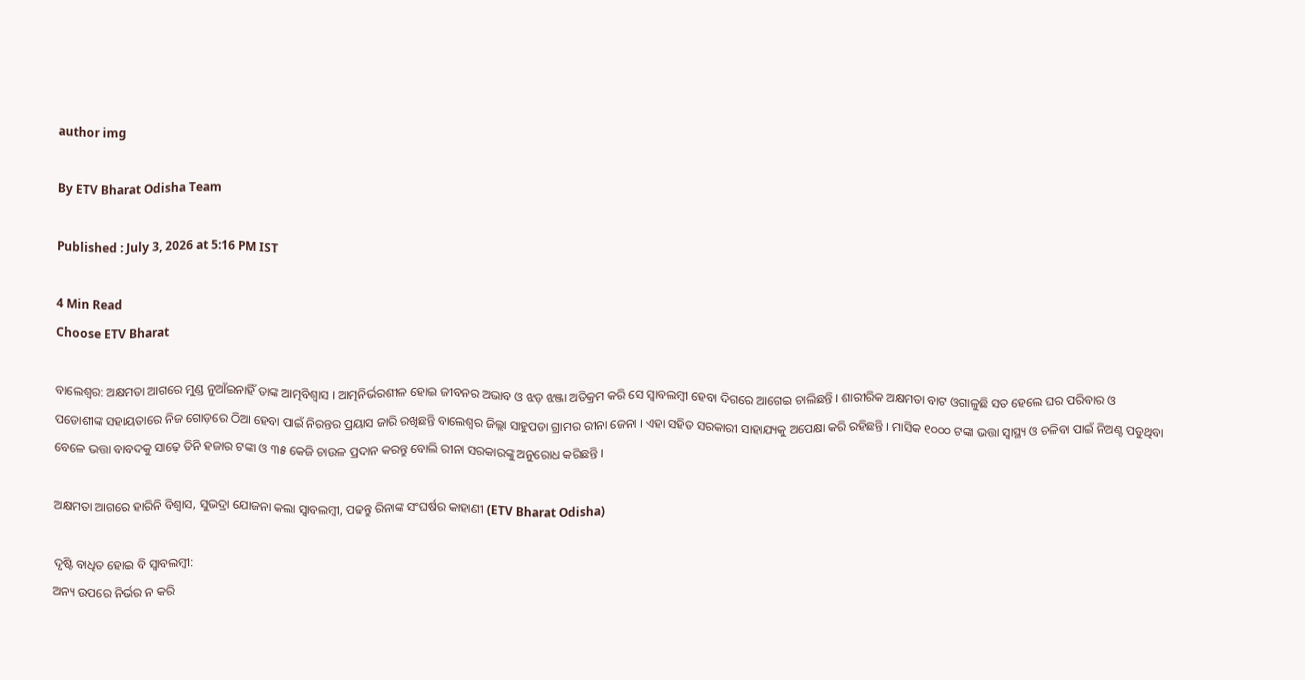author img

By ETV Bharat Odisha Team

Published : July 3, 2026 at 5:16 PM IST

4 Min Read
Choose ETV Bharat

ବାଲେଶ୍ବର: ଅକ୍ଷମତା ଆଗରେ ମୁଣ୍ଡ ନୁଆଁଇନାହିଁ ତାଙ୍କ ଆତ୍ମବିଶ୍ବାସ । ଆତ୍ମନିର୍ଭରଶୀଳ ହୋଇ ଜୀବନର ଅଭାବ ଓ ଝଡ଼ ଝଞ୍ଜା ଅତିକ୍ରମ କରି ସେ ସ୍ବାବଲମ୍ବୀ ହେବା ଦିଗରେ ଆଗେଇ ଚାଲିଛନ୍ତି । ଶାରୀରିକ ଅକ୍ଷମତା ବାଟ ଓଗାଳୁଛି ସତ ହେଲେ ଘର ପରିବାର ଓ ପଡୋଶୀଙ୍କ ସହାୟତାରେ ନିଜ ଗୋଡ଼ରେ ଠିଆ ହେବା ପାଇଁ ନିରନ୍ତର ପ୍ରୟାସ ଜାରି ରଖିଛନ୍ତି ବାଲେଶ୍ୱର ଜିଲ୍ଲା ସାହୁପଡା ଗ୍ରାମର ରୀନା ଜେନା । ଏହା ସହିତ ସରକାରୀ ସାହାଯ୍ୟକୁ ଅପେକ୍ଷା କରି ରହିଛନ୍ତି । ମାସିକ ୧୦୦୦ ଟଙ୍କା ଭତ୍ତା ସ୍ବାସ୍ଥ୍ୟ ଓ ଚଳିବା ପାଇଁ ନିଅଣ୍ଟ ପଡୁଥିବା ବେଳେ ଭତ୍ତା ବାବଦକୁ ସାଢ଼େ ତିନି ହଜାର ଟଙ୍କା ଓ ୩୫ କେଜି ଚାଉଳ ପ୍ରଦାନ କରନ୍ତୁ ବୋଲି ରୀନା ସରକାରଙ୍କୁ ଅନୁରୋଧ କରିଛନ୍ତି ।

ଅକ୍ଷମତା ଆଗରେ ହାରିନି ବିଶ୍ବାସ, ସୁଭଦ୍ରା ଯୋଜନା କଲା ସ୍ବାବଲମ୍ବୀ, ପଢନ୍ତୁ ରିନାଙ୍କ ସଂଘର୍ଷର କାହାଣୀ (ETV Bharat Odisha)

ଦୃଷ୍ଟି ବାଧିତ ହୋଇ ବି ସ୍ବାବଲମ୍ବୀ:
ଅନ୍ୟ ଉପରେ ନିର୍ଭର ନ କରି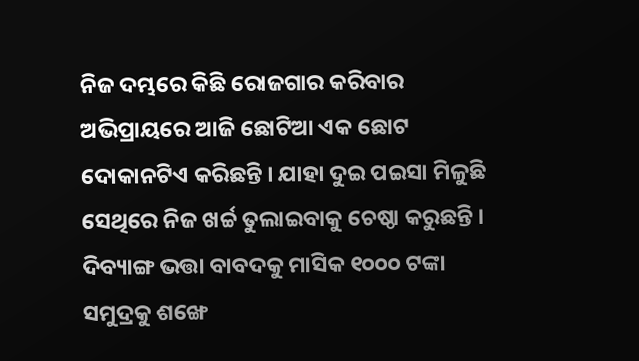ନିଜ ଦମ୍ଭରେ କିଛି ରୋଜଗାର କରିବାର ଅଭିପ୍ରାୟରେ ଆଜି ଛୋଟିଆ ଏକ ଛୋଟ ଦୋକାନଟିଏ କରିଛନ୍ତି । ଯାହା ଦୁଇ ପଇସା ମିଳୁଛି ସେଥିରେ ନିଜ ଖର୍ଚ୍ଚ ତୁଲାଇବାକୁ ଚେଷ୍ଠା କରୁଛନ୍ତି । ଦିବ୍ୟାଙ୍ଗ ଭତ୍ତା ବାବଦକୁ ମାସିକ ୧୦୦୦ ଟଙ୍କା ସମୁଦ୍ରକୁ ଶଙ୍ଖେ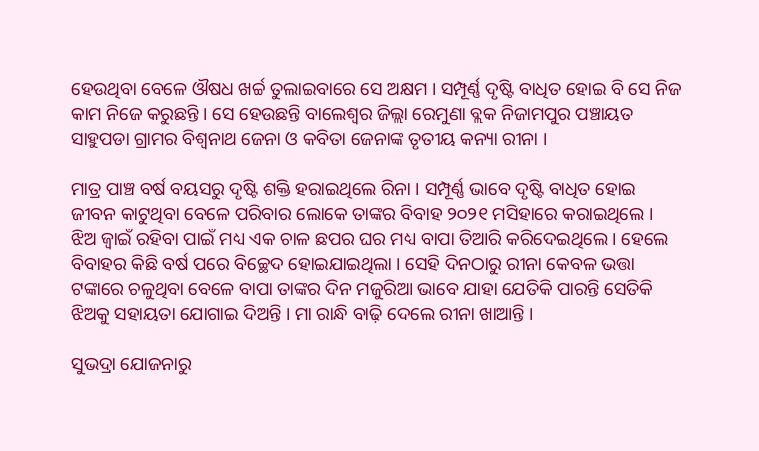ହେଉଥିବା ବେଳେ ଔଷଧ ଖର୍ଚ୍ଚ ତୁଲାଇବାରେ ସେ ଅକ୍ଷମ । ସମ୍ପୂର୍ଣ୍ଣ ଦୃଷ୍ଟି ବାଧିତ ହୋଇ ବି ସେ ନିଜ କାମ ନିଜେ କରୁଛନ୍ତି । ସେ ହେଉଛନ୍ତି ବାଲେଶ୍ୱର ଜିଲ୍ଲା ରେମୁଣା ବ୍ଲକ ନିଜାମପୁର ପଞ୍ଚାୟତ ସାହୁପଡା ଗ୍ରାମର ବିଶ୍ୱନାଥ ଜେନା ଓ କବିତା ଜେନାଙ୍କ ତୃତୀୟ କନ୍ୟା ରୀନା ।

ମାତ୍ର ପାଞ୍ଚ ବର୍ଷ ବୟସରୁ ଦୃଷ୍ଟି ଶକ୍ତି ହରାଇଥିଲେ ରିନା । ସମ୍ପୂର୍ଣ୍ଣ ଭାବେ ଦୃଷ୍ଟି ବାଧିତ ହୋଇ ଜୀବନ କାଟୁଥିବା ବେଳେ ପରିବାର ଲୋକେ ତାଙ୍କର ବିବାହ ୨୦୨୧ ମସିହାରେ କରାଇଥିଲେ । ଝିଅ ଜ୍ବାଇଁ ରହିବା ପାଇଁ ମଧ୍ୟ ଏକ ଚାଳ ଛପର ଘର ମଧ୍ୟ ବାପା ତିଆରି କରିଦେଇଥିଲେ । ହେଲେ ବିବାହର କିଛି ବର୍ଷ ପରେ ବିଚ୍ଛେଦ ହୋଇଯାଇଥିଲା । ସେହି ଦିନଠାରୁ ରୀନା କେବଳ ଭତ୍ତା ଟଙ୍କାରେ ଚଳୁଥିବା ବେଳେ ବାପା ତାଙ୍କର ଦିନ ମଜୁରିଆ ଭାବେ ଯାହା ଯେତିକି ପାରନ୍ତି ସେତିକି ଝିଅକୁ ସହାୟତା ଯୋଗାଇ ଦିଅନ୍ତି । ମା ରାନ୍ଧି ବାଢ଼ି ଦେଲେ ରୀନା ଖାଆନ୍ତି ।

ସୁଭଦ୍ରା ଯୋଜନାରୁ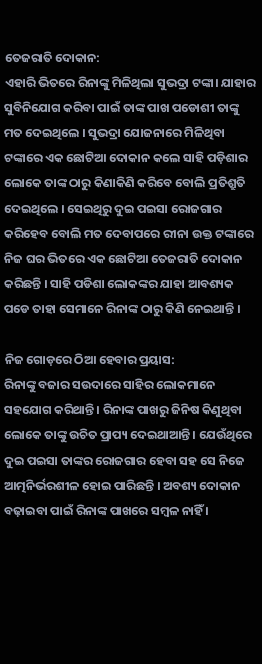ତେଜରାତି ଦୋକାନ:
ଏହାରି ଭିତରେ ରିନାଙ୍କୁ ମିଳିଥିଲା ସୁଭଦ୍ରା ଟଙ୍କା। ଯାହାର ସୁବିନିଯୋଗ କରିବା ପାଇଁ ତାଙ୍କ ପାଖ ପଡୋଶୀ ତାଙ୍କୁ ମତ ଦେଇଥିଲେ । ସୁଭଦ୍ରା ଯୋଜନାରେ ମିଳିଥିବା ଟଙ୍କାରେ ଏକ ଛୋଟିଆ ଦୋକାନ କଲେ ସାହି ପଡ଼ିଶାର ଲୋକେ ତାଙ୍କ ଠାରୁ କିଣାକିଣି କରିବେ ବୋଲି ପ୍ରତିଶ୍ରୁତି ଦେଇଥିଲେ । ସେଇଥିରୁ ଦୁଇ ପଇସା ରୋଜଗାର କରିହେବ ବୋଲି ମତ ଦେବାପରେ ରୀନା ଉକ୍ତ ଟଙ୍କାରେ ନିଜ ଘର ଭିତରେ ଏକ ଛୋଟିଆ ତେଜରାତି ଦୋକାନ କରିଛନ୍ତି । ସାହି ପଡିଶା ଲୋକଙ୍କର ଯାହା ଆବଶ୍ୟକ ପଡେ ତାହା ସେମାନେ ରିନାଙ୍କ ଠାରୁ କିଣି ନେଇଥାନ୍ତି ।

ନିଜ ଗୋଡ଼ରେ ଠିଆ ହେବାର ପ୍ରୟାସ:
ରିନାଙ୍କୁ ବଜାର ସଉଦାରେ ସାହିର ଲୋକମାନେ ସହଯୋଗ କରିଥାନ୍ତି । ରିନାଙ୍କ ପାଖରୁ ଜିନିଷ କିଣୁଥିବା ଲୋକେ ତାଙ୍କୁ ଉଚିତ ପ୍ରାପ୍ୟ ଦେଇଥାଆନ୍ତି । ଯେଉଁଥିରେ ଦୁଇ ପଇସା ତାଙ୍କର ରୋଜଗାର ହେବା ସହ ସେ ନିଜେ ଆତ୍ମନିର୍ଭରଶୀଳ ହୋଇ ପାରିଛନ୍ତି । ଅବଶ୍ୟ ଦୋକାନ ବଢ଼ାଇବା ପାଇଁ ରିନାଙ୍କ ପାଖରେ ସମ୍ବଳ ନାହିଁ ।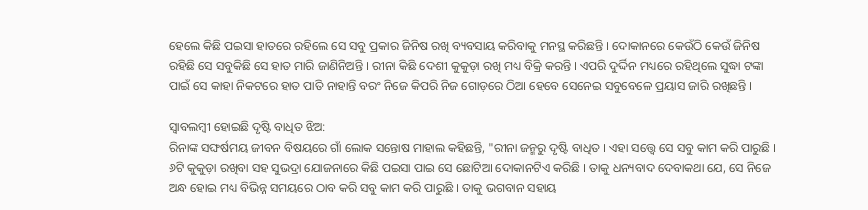ହେଲେ କିଛି ପଇସା ହାତରେ ରହିଲେ ସେ ସବୁ ପ୍ରକାର ଜିନିଷ ରଖି ବ୍ୟବସାୟ କରିବାକୁ ମନସ୍ଥ କରିଛନ୍ତି । ଦୋକାନରେ କେଉଁଠି କେଉଁ ଜିନିଷ ରହିଛି ସେ ସବୁକିଛି ସେ ହାତ ମାରି ଜାଣିନିଅନ୍ତି । ରୀନା କିଛି ଦେଶୀ କୁକୁଡ଼ା ରଖି ମଧ୍ୟ ବିକ୍ରି କରନ୍ତି । ଏପରି ଦୁର୍ଦ୍ଦିନ ମଧ୍ୟରେ ରହିଥିଲେ ସୁଦ୍ଧା ଟଙ୍କା ପାଇଁ ସେ କାହା ନିକଟରେ ହାତ ପାତି ନାହାନ୍ତି ବରଂ ନିଜେ କିପରି ନିଜ ଗୋଡ଼ରେ ଠିଆ ହେବେ ସେନେଇ ସବୁବେଳେ ପ୍ରୟାସ ଜାରି ରଖିଛନ୍ତି ।

ସ୍ବାବଲମ୍ବୀ ହୋଇଛି ଦୃଷ୍ଟି ବାଧିତ ଝିଅ:
ରିନାଙ୍କ ସଙ୍ଘର୍ଷମୟ ଜୀବନ ବିଷୟରେ ଗାଁ ଲୋକ ସନ୍ତୋଷ ମାହାଲ କହିଛନ୍ତି, "ରୀନା ଜନ୍ମରୁ ଦୃଷ୍ଟି ବାଧିତ । ଏହା ସତ୍ତ୍ବେ ସେ ସବୁ କାମ କରି ପାରୁଛି । ୬ଟି କୁକୁଡ଼ା ରଖିବା ସହ ସୁଭଦ୍ରା ଯୋଜନାରେ କିଛି ପଇସା ପାଇ ସେ ଛୋଟିଆ ଦୋକାନଟିଏ କରିଛି । ତାକୁ ଧନ୍ୟବାଦ ଦେବାକଥା ଯେ, ସେ ନିଜେ ଅନ୍ଧ ହୋଇ ମଧ୍ୟ ବିଭିନ୍ନ ସମୟରେ ଠାବ କରି ସବୁ କାମ କରି ପାରୁଛି । ତାକୁ ଭଗବାନ ସହାୟ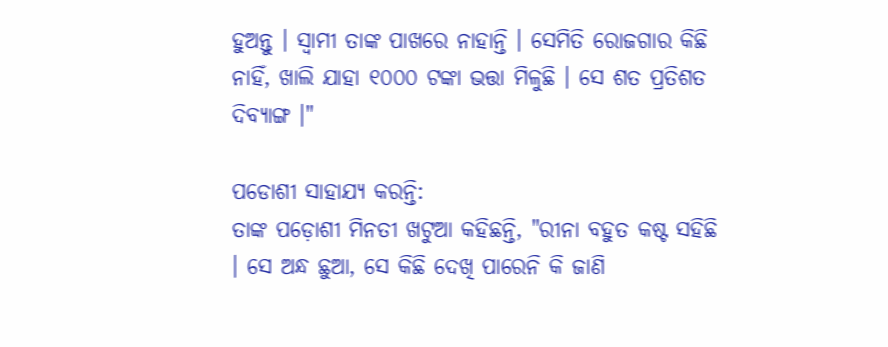ହୁଅନ୍ତୁ । ସ୍ୱାମୀ ତାଙ୍କ ପାଖରେ ନାହାନ୍ତି । ସେମିତି ରୋଜଗାର କିଛି ନାହିଁ, ଖାଲି ଯାହା ୧୦୦୦ ଟଙ୍କା ଭତ୍ତା ମିଳୁଛି । ସେ ଶତ ପ୍ରତିଶତ ଦିବ୍ୟାଙ୍ଗ ।"

ପଡୋଶୀ ସାହାଯ୍ୟ କରନ୍ତି:
ତାଙ୍କ ପଡ଼ୋଶୀ ମିନତୀ ଖଟୁଆ କହିଛନ୍ତି, "ରୀନା ବହୁତ କଷ୍ଟ ସହିଛି । ସେ ଅନ୍ଧ ଛୁଆ, ସେ କିଛି ଦେଖି ପାରେନି କି ଜାଣି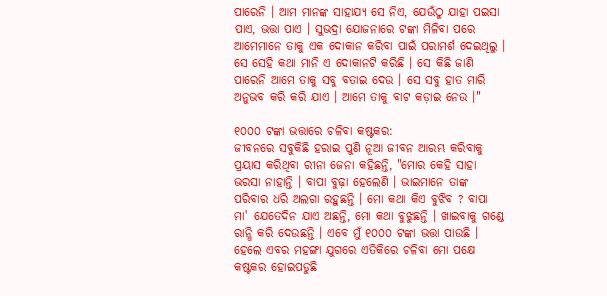ପାରେନି । ଆମ ମାନଙ୍କ ସାହାଯ୍ୟ ସେ ନିଏ, ଯେଉଁଠୁ ଯାହା ପଇସା ପାଏ, ଭତ୍ତା ପାଏ । ସୁଭଦ୍ରା ଯୋଜନାରେ ଟଙ୍କା ମିଳିବା ପରେ ଆମେମାନେ ତାକୁ ଏକ ଦୋକାନ କରିବା ପାଇଁ ପରାମର୍ଶ ଦେଇଥିଲୁ । ସେ ସେହି କଥା ମାନି ଏ ଦୋକାନଟି କରିଛି । ସେ କିଛି ଜାଣି ପାରେନି ଆମେ ତାକୁ ସବୁ ବତାଇ ଦେଉ । ସେ ସବୁ ହାତ ମାରି ଅନୁଭବ କରି କରି ଯାଏ । ଆମେ ତାକୁ ବାଟ କଡ଼ାଇ ନେଉ ।"

୧୦୦୦ ଟଙ୍କା ଭତ୍ତାରେ ଚଳିବା କଷ୍ଟକର:
ଜୀବନରେ ସବୁକିଛି ହରାଇ ପୁଣି ନୂଆ ଜୀବନ ଆରମ୍ଭ କରିବାକୁ ପ୍ରୟାସ କରିଥିବା ରୀନା ଜେନା କହିଛନ୍ତି, "ମୋର କେହି ସାହା ଭରସା ନାହାନ୍ତି । ବାପା ବୁଢ଼ା ହେଲେଣି । ଭାଇମାନେ ତାଙ୍କ ପରିବାର ଧରି ଅଲଗା ରହୁଛନ୍ତି । ମୋ କଥା କିଏ ବୁଝିବ ? ବାପା ମା' ଯେତେଦିନ ଯାଏ ଅଛନ୍ତି, ମୋ କଥା ବୁଝୁଛନ୍ତି । ଖାଇବାକୁ ଗଣ୍ଡେ ରାନ୍ଧି କରି ଦେଉଛନ୍ତି । ଏବେ ମୁଁ ୧୦୦୦ ଟଙ୍କା ଭତ୍ତା ପାଉଛି । ହେଲେ ଏବର ମହଙ୍ଗା ଯୁଗରେ ଏତିକିରେ ଚଳିବା ମୋ ପକ୍ଷେ କଷ୍ଟକର ହୋଇପଡୁଛି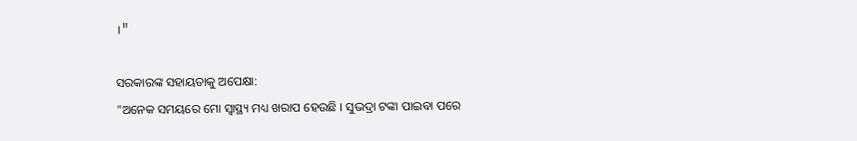।"

ସରକାରଙ୍କ ସହାୟତାକୁ ଅପେକ୍ଷା:
"ଅନେକ ସମୟରେ ମୋ ସ୍ବାସ୍ଥ୍ୟ ମଧ୍ୟ ଖରାପ ହେଉଛି । ସୁଭଦ୍ରା ଟଙ୍କା ପାଇବା ପରେ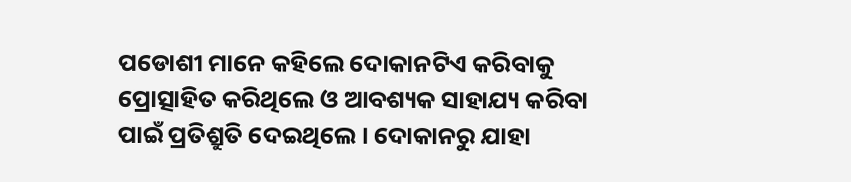ପଡୋଶୀ ମାନେ କହିଲେ ଦୋକାନଟିଏ କରିବାକୁ ପ୍ରୋତ୍ସାହିତ କରିଥିଲେ ଓ ଆବଶ୍ୟକ ସାହାଯ୍ୟ କରିବା ପାଇଁ ପ୍ରତିଶ୍ରୁତି ଦେଇଥିଲେ । ଦୋକାନରୁ ଯାହା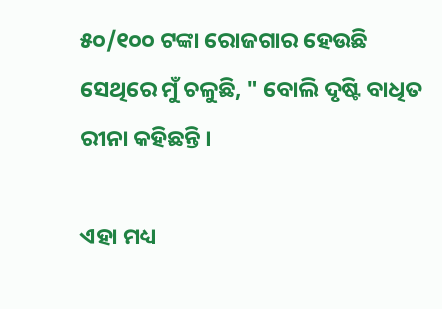୫୦/୧୦୦ ଟଙ୍କା ରୋଜଗାର ହେଉଛି ସେଥିରେ ମୁଁ ଚଳୁଛି, " ବୋଲି ଦୃଷ୍ଟି ବାଧିତ ରୀନା କହିଛନ୍ତି ।

ଏହା ମଧ୍ୟ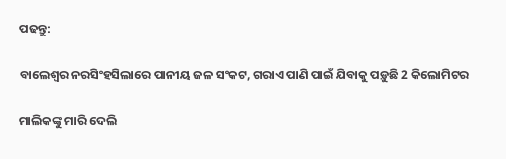ପଢନ୍ତୁ:

ବାଲେଶ୍ବର ନରସିଂହସିଲାରେ ପାନୀୟ ଜଳ ସଂକଟ, ଗରାଏ ପାଣି ପାଇଁ ଯିବାକୁ ପଡ଼ୁଛି 2 କିଲୋମିଟର

ମାଲିକଙ୍କୁ ମାରି ଦେଲି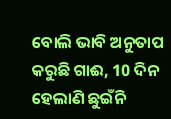ବୋଲି ଭାବି ଅନୁତାପ କରୁଛି ଗାଈ, 10 ଦିନ ହେଲାଣି ଛୁଇଁନି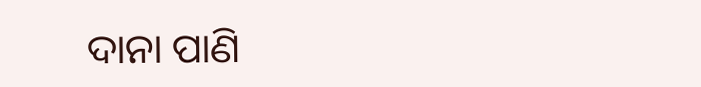ଦାନା ପାଣି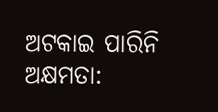ଅଟକାଇ ପାରିନି ଅକ୍ଷମତା: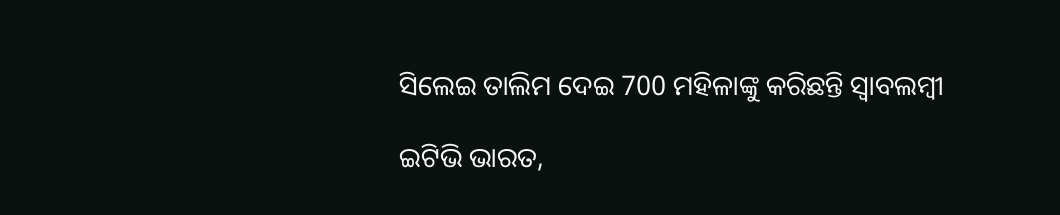ସିଲେଇ ତାଲିମ ଦେଇ 700 ମହିଳାଙ୍କୁ କରିଛନ୍ତି ସ୍ବାବଲମ୍ବୀ

ଇଟିଭି ଭାରତ,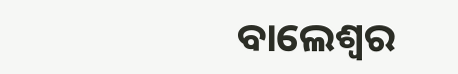ବାଲେଶ୍ବର